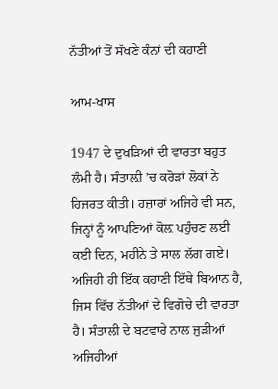ਨੱਤੀਆਂ ਤੋਂ ਸੱਖਣੇ ਕੰਨਾਂ ਦੀ ਕਹਾਣੀ

ਆਮ-ਖਾਸ

1947 ਦੇ ਦੁਖੜਿਆਂ ਦੀ ਵਾਰਤਾ ਬਹੁਤ ਲੰਮੀ ਹੈ। ਸੰਤਾਲ਼ੀ ’ਚ ਕਰੋੜਾਂ ਲੋਕਾਂ ਨੇ ਹਿਜਰਤ ਕੀਤੀ। ਹਜ਼ਾਰਾਂ ਅਜਿਹੇ ਵੀ ਸਨ, ਜਿਨ੍ਹਾਂ ਨੂੰ ਆਪਣਿਆਂ ਕੋਲ਼ ਪਹੁੰਚਣ ਲਈ ਕਈ ਦਿਨ, ਮਹੀਨੇ ਤੇ ਸਾਲ ਲੱਗ ਗਏ। ਅਜਿਹੀ ਹੀ ਇੱਕ ਕਹਾਣੀ ਇੱਥੇ ਬਿਆਨ ਹੈ, ਜਿਸ ਵਿੱਚ ਨੱਤੀਆਂ ਦੇ ਵਿਗੋਚੇ ਦੀ ਵਾਰਤਾ ਹੈ। ਸੰਤਾਲੀ ਦੇ ਬਟਵਾਰੇ ਨਾਲ ਜੁੜੀਆਂ ਅਜਿਹੀਆਂ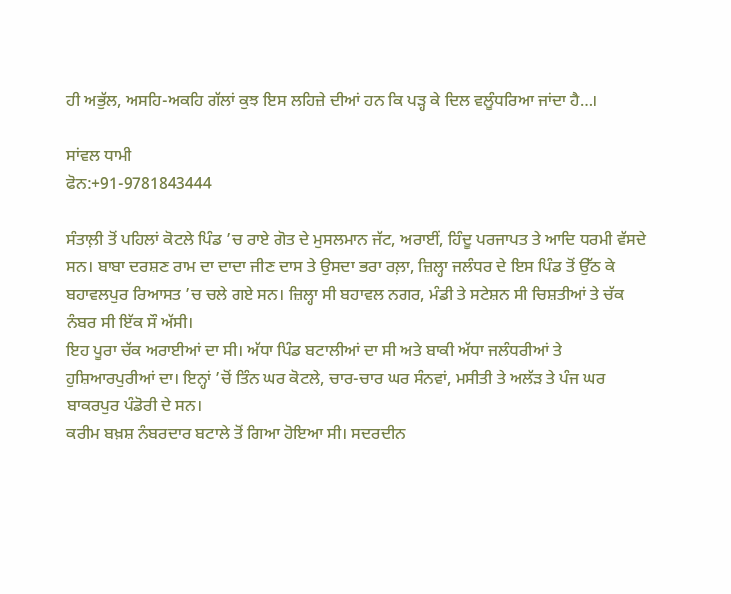ਹੀ ਅਭੁੱਲ, ਅਸਹਿ-ਅਕਹਿ ਗੱਲਾਂ ਕੁਝ ਇਸ ਲਹਿਜ਼ੇ ਦੀਆਂ ਹਨ ਕਿ ਪੜ੍ਹ ਕੇ ਦਿਲ ਵਲੂੰਧਰਿਆ ਜਾਂਦਾ ਹੈ…।

ਸਾਂਵਲ ਧਾਮੀ
ਫੋਨ:+91-9781843444

ਸੰਤਾਲ਼ੀ ਤੋਂ ਪਹਿਲਾਂ ਕੋਟਲੇ ਪਿੰਡ ’ਚ ਰਾਏ ਗੋਤ ਦੇ ਮੁਸਲਮਾਨ ਜੱਟ, ਅਰਾਈਂ, ਹਿੰਦੂ ਪਰਜਾਪਤ ਤੇ ਆਦਿ ਧਰਮੀ ਵੱਸਦੇ ਸਨ। ਬਾਬਾ ਦਰਸ਼ਣ ਰਾਮ ਦਾ ਦਾਦਾ ਜੀਣ ਦਾਸ ਤੇ ਉਸਦਾ ਭਰਾ ਰਲ਼ਾ, ਜ਼ਿਲ੍ਹਾ ਜਲੰਧਰ ਦੇ ਇਸ ਪਿੰਡ ਤੋਂ ਉੱਠ ਕੇ ਬਹਾਵਲਪੁਰ ਰਿਆਸਤ ’ਚ ਚਲੇ ਗਏ ਸਨ। ਜ਼ਿਲ੍ਹਾ ਸੀ ਬਹਾਵਲ ਨਗਰ, ਮੰਡੀ ਤੇ ਸਟੇਸ਼ਨ ਸੀ ਚਿਸ਼ਤੀਆਂ ਤੇ ਚੱਕ ਨੰਬਰ ਸੀ ਇੱਕ ਸੌ ਅੱਸੀ।
ਇਹ ਪੂਰਾ ਚੱਕ ਅਰਾਈਆਂ ਦਾ ਸੀ। ਅੱਧਾ ਪਿੰਡ ਬਟਾਲੀਆਂ ਦਾ ਸੀ ਅਤੇ ਬਾਕੀ ਅੱਧਾ ਜਲੰਧਰੀਆਂ ਤੇ ਹੁਸ਼ਿਆਰਪੁਰੀਆਂ ਦਾ। ਇਨ੍ਹਾਂ ’ਚੋਂ ਤਿੰਨ ਘਰ ਕੋਟਲੇ, ਚਾਰ-ਚਾਰ ਘਰ ਸੰਨਵਾਂ, ਮਸੀਤੀ ਤੇ ਅਲੱੜ ਤੇ ਪੰਜ ਘਰ ਬਾਕਰਪੁਰ ਪੰਡੋਰੀ ਦੇ ਸਨ।
ਕਰੀਮ ਬਖ਼ਸ਼ ਨੰਬਰਦਾਰ ਬਟਾਲੇ ਤੋਂ ਗਿਆ ਹੋਇਆ ਸੀ। ਸਦਰਦੀਨ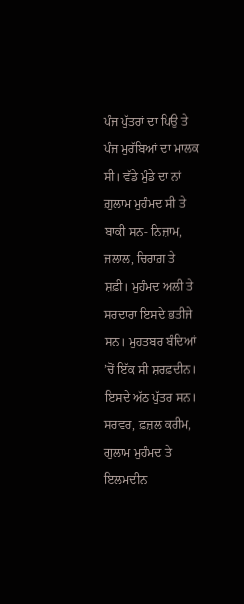ਪੰਜ ਪੁੱਤਰਾਂ ਦਾ ਪਿਉ ਤੇ ਪੰਜ ਮੁਰੱਬਿਆਂ ਦਾ ਮਾਲਕ ਸੀ। ਵੱਡੇ ਮੁੰਡੇ ਦਾ ਨਾਂ ਗ਼ੁਲਾਮ ਮੁਹੰਮਦ ਸੀ ਤੇ ਬਾਕੀ ਸਨ- ਨਿਜ਼ਾਮ, ਜਲਾਲ, ਚਿਰਾਗ਼ ਤੇ ਸ਼ਫ਼ੀ। ਮੁਹੰਮਦ ਅਲੀ ਤੇ ਸਰਦਾਰਾ ਇਸਦੇ ਭਤੀਜੇ ਸਨ। ਮੁਹਤਬਰ ਬੰਦਿਆਂ ’ਚੋਂ ਇੱਕ ਸੀ ਸ਼ਰਫ਼ਦੀਨ। ਇਸਦੇ ਅੱਠ ਪੁੱਤਰ ਸਨ। ਸਰਵਰ, ਫ਼ਜ਼ਲ ਕਰੀਮ, ਗੁਲਾਮ ਮੁਹੰਮਦ ਤੇ ਇਲਮਦੀਨ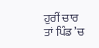ਹੁਰੀਂ ਚਾਰ ਤਾਂ ਪਿੰਡ ’ਚ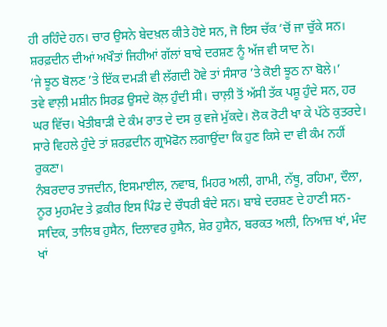ਹੀ ਰਹਿੰਦੇ ਹਨ। ਚਾਰ ਉਸਨੇ ਬੇਦਖ਼ਲ ਕੀਤੇ ਹੋਏ ਸਨ, ਜੋ ਇਸ ਚੱਕ ’ਚੋਂ ਜਾ ਚੁੱਕੇ ਸਨ। ਸ਼ਰਫ਼ਦੀਨ ਦੀਆਂ ਅਖੌਤਾਂ ਜਿਹੀਆਂ ਗੱਲਾਂ ਬਾਬੇ ਦਰਸ਼ਣ ਨੂੰ ਅੱਜ ਵੀ ਯਾਦ ਨੇ।
‘ਜੇ ਝੂਠ ਬੋਲਣ ’ਤੇ ਇੱਕ ਦਮੜੀ ਵੀ ਲੱਗਦੀ ਹੋਵੇ ਤਾਂ ਸੰਸਾਰ ’ਤੇ ਕੋਈ ਝੂਠ ਨਾ ਬੋਲੇ।’
ਤਵੇ ਵਾਲ਼ੀ ਮਸ਼ੀਨ ਸਿਰਫ਼ ਉਸਦੇ ਕੋਲ਼ ਹੁੰਦੀ ਸੀ। ਚਾਲ਼ੀ ਤੋਂ ਅੱਸੀ ਤੱਕ ਪਸ਼ੂ ਹੁੰਦੇ ਸਨ, ਹਰ ਘਰ ਵਿੱਚ। ਖੇਤੀਬਾੜੀ ਦੇ ਕੰਮ ਰਾਤ ਦੇ ਦਸ ਕੁ ਵਜੇ ਮੁੱਕਦੇ। ਲੋਕ ਰੋਟੀ ਖਾ ਕੇ ਪੱਠੇ ਕੁਤਰਦੇ। ਸਾਰੇ ਵਿਹਲੇ ਹੁੰਦੇ ਤਾਂ ਸ਼ਰਫ਼ਦੀਨ ਗ੍ਰਾਮੋਫੋਨ ਲਗਾਉਂਦਾ ਕਿ ਹੁਣ ਕਿਸੇ ਦਾ ਵੀ ਕੰਮ ਨਹੀਂ ਰੁਕਣਾ।
ਨੰਬਰਦਾਰ ਤਾਜਦੀਨ, ਇਸਮਾਈਲ, ਨਵਾਬ, ਮਿਹਰ ਅਲੀ, ਗਾਮੀ, ਨੱਥੂ, ਰਹਿਮਾ, ਦੌਲਾ, ਨੂਰ ਮੁਹਮੰਦ ਤੇ ਫ਼ਕੀਰ ਇਸ ਪਿੰਡ ਦੇ ਚੌਧਰੀ ਬੰਦੇ ਸਨ। ਬਾਬੇ ਦਰਸ਼ਣ ਦੇ ਹਾਣੀ ਸਨ- ਸਾਦਿਕ, ਤਾਲਿਬ ਹੁਸੈਨ, ਦਿਲਾਵਰ ਹੁਸੈਨ, ਸ਼ੇਰ ਹੁਸੈਨ, ਬਰਕਤ ਅਲੀ, ਨਿਆਜ਼ ਖਾਂ, ਮੰਦ ਖਾਂ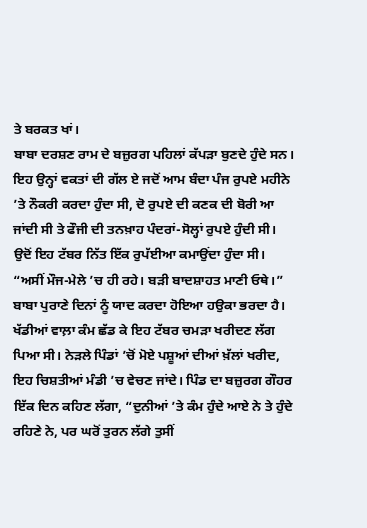ਤੇ ਬਰਕਤ ਖਾਂ।
ਬਾਬਾ ਦਰਸ਼ਣ ਰਾਮ ਦੇ ਬਜ਼ੁਰਗ ਪਹਿਲਾਂ ਕੱਪੜਾ ਬੁਣਦੇ ਹੁੰਦੇ ਸਨ। ਇਹ ਉਨ੍ਹਾਂ ਵਕਤਾਂ ਦੀ ਗੱਲ ਏ ਜਦੋਂ ਆਮ ਬੰਦਾ ਪੰਜ ਰੁਪਏ ਮਹੀਨੇ ’ਤੇ ਨੌਕਰੀ ਕਰਦਾ ਹੁੰਦਾ ਸੀ, ਦੋ ਰੁਪਏ ਦੀ ਕਣਕ ਦੀ ਬੋਰੀ ਆ ਜਾਂਦੀ ਸੀ ਤੇ ਫੌਜੀ ਦੀ ਤਨਖ਼ਾਹ ਪੰਦਰਾਂ-ਸੋਲ੍ਹਾਂ ਰੁਪਏ ਹੁੰਦੀ ਸੀ। ਉਦੋਂ ਇਹ ਟੱਬਰ ਨਿੱਤ ਇੱਕ ਰੁਪੱਈਆ ਕਮਾਉਂਦਾ ਹੁੰਦਾ ਸੀ।
“ਅਸੀਂ ਮੌਜ-ਮੇਲੇ ’ਚ ਹੀ ਰਹੇ। ਬੜੀ ਬਾਦਸ਼ਾਹਤ ਮਾਣੀ ਓਥੇ।” ਬਾਬਾ ਪੁਰਾਣੇ ਦਿਨਾਂ ਨੂੰ ਯਾਦ ਕਰਦਾ ਹੋਇਆ ਹਉਕਾ ਭਰਦਾ ਹੈ।
ਖੱਡੀਆਂ ਵਾਲ਼ਾ ਕੰਮ ਛੱਡ ਕੇ ਇਹ ਟੱਬਰ ਚਮੜਾ ਖਰੀਦਣ ਲੱਗ ਪਿਆ ਸੀ। ਨੇੜਲੇ ਪਿੰਡਾਂ ’ਚੋਂ ਮੋਏ ਪਸ਼ੂਆਂ ਦੀਆਂ ਖ਼ੱਲਾਂ ਖਰੀਦ, ਇਹ ਚਿਸ਼ਤੀਆਂ ਮੰਡੀ ’ਚ ਵੇਚਣ ਜਾਂਦੇ। ਪਿੰਡ ਦਾ ਬਜ਼ੁਰਗ ਗੌਹਰ ਇੱਕ ਦਿਨ ਕਹਿਣ ਲੱਗਾ, “ਦੁਨੀਆਂ ’ਤੇ ਕੰਮ ਹੁੰਦੇ ਆਏ ਨੇ ਤੇ ਹੁੰਦੇ ਰਹਿਣੇ ਨੇ, ਪਰ ਘਰੋਂ ਤੁਰਨ ਲੱਗੇ ਤੁਸੀਂ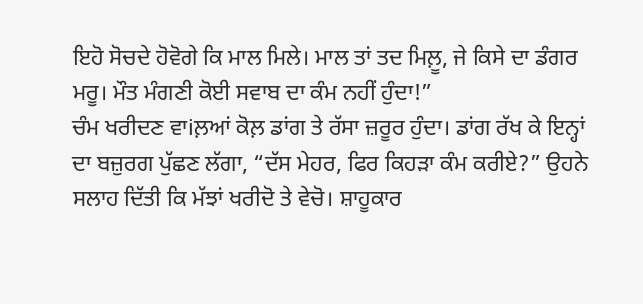ਇਹੋ ਸੋਚਦੇ ਹੋਵੋਗੇ ਕਿ ਮਾਲ ਮਿਲੇ। ਮਾਲ ਤਾਂ ਤਦ ਮਿਲ਼ੂ, ਜੇ ਕਿਸੇ ਦਾ ਡੰਗਰ ਮਰੂ। ਮੌਤ ਮੰਗਣੀ ਕੋਈ ਸਵਾਬ ਦਾ ਕੰਮ ਨਹੀਂ ਹੁੰਦਾ!”
ਚੰਮ ਖਰੀਦਣ ਵਾiਲ਼ਆਂ ਕੋਲ਼ ਡਾਂਗ ਤੇ ਰੱਸਾ ਜ਼ਰੂਰ ਹੁੰਦਾ। ਡਾਂਗ ਰੱਖ ਕੇ ਇਨ੍ਹਾਂ ਦਾ ਬਜ਼ੁਰਗ ਪੁੱਛਣ ਲੱਗਾ, “ਦੱਸ ਮੇਹਰ, ਫਿਰ ਕਿਹੜਾ ਕੰਮ ਕਰੀਏ?” ਉਹਨੇ ਸਲਾਹ ਦਿੱਤੀ ਕਿ ਮੱਝਾਂ ਖਰੀਦੋ ਤੇ ਵੇਚੋ। ਸ਼ਾਹੂਕਾਰ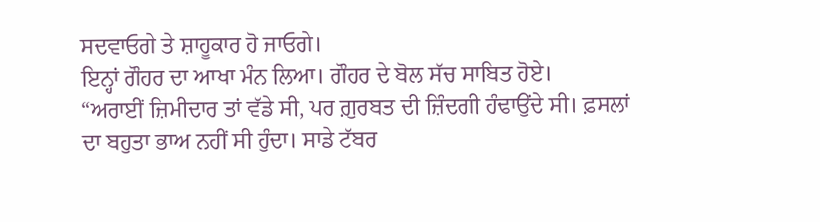ਸਦਵਾਓਗੇ ਤੇ ਸ਼ਾਹੂਕਾਰ ਹੋ ਜਾਓਗੇ।
ਇਨ੍ਹਾਂ ਗੌਹਰ ਦਾ ਆਖਾ ਮੰਨ ਲਿਆ। ਗੌਹਰ ਦੇ ਬੋਲ ਸੱਚ ਸਾਬਿਤ ਹੋਏ।
“ਅਰਾਈਂ ਜ਼ਿਮੀਦਾਰ ਤਾਂ ਵੱਡੇ ਸੀ, ਪਰ ਗ਼ੁਰਬਤ ਦੀ ਜ਼ਿੰਦਗੀ ਹੰਢਾਉਂਦੇ ਸੀ। ਫ਼ਸਲਾਂ ਦਾ ਬਹੁਤਾ ਭਾਅ ਨਹੀਂ ਸੀ ਹੁੰਦਾ। ਸਾਡੇ ਟੱਬਰ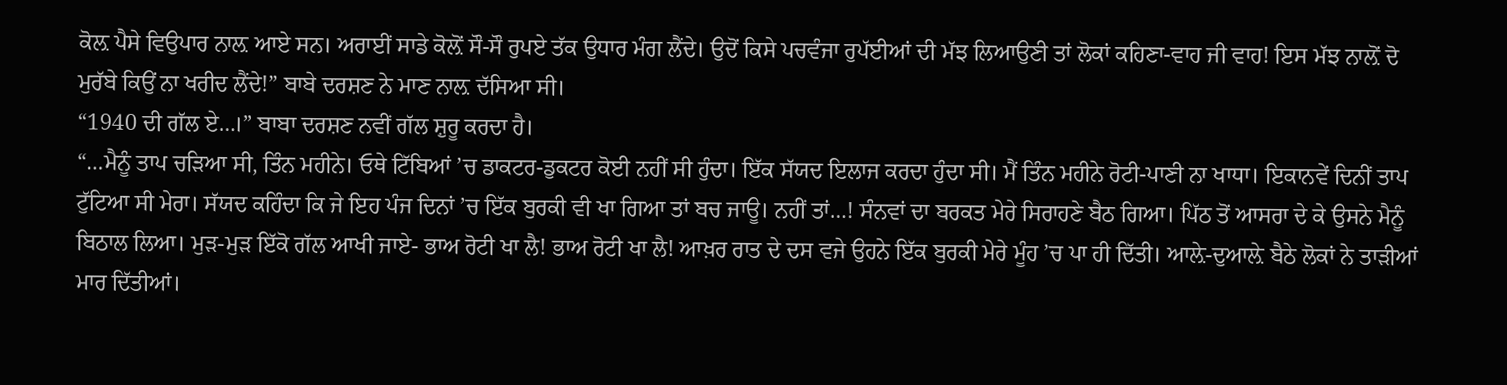ਕੋਲ਼ ਪੈਸੇ ਵਿਉਪਾਰ ਨਾਲ਼ ਆਏ ਸਨ। ਅਰਾਈਂ ਸਾਡੇ ਕੋਲ਼ੋਂ ਸੌ-ਸੌ ਰੁਪਏ ਤੱਕ ਉਧਾਰ ਮੰਗ ਲੈਂਦੇ। ਉਦੋਂ ਕਿਸੇ ਪਚਵੰਜਾ ਰੁਪੱਈਆਂ ਦੀ ਮੱਝ ਲਿਆਉਣੀ ਤਾਂ ਲੋਕਾਂ ਕਹਿਣਾ-ਵਾਹ ਜੀ ਵਾਹ! ਇਸ ਮੱਝ ਨਾਲ਼ੋਂ ਦੋ ਮੁਰੱਬੇ ਕਿਉਂ ਨਾ ਖਰੀਦ ਲੈਂਦੇ!” ਬਾਬੇ ਦਰਸ਼ਣ ਨੇ ਮਾਣ ਨਾਲ਼ ਦੱਸਿਆ ਸੀ।
“1940 ਦੀ ਗੱਲ ਏ…।” ਬਾਬਾ ਦਰਸ਼ਣ ਨਵੀਂ ਗੱਲ ਸ਼ੁਰੂ ਕਰਦਾ ਹੈ।
“…ਮੈਨੂੰ ਤਾਪ ਚੜਿਆ ਸੀ, ਤਿੰਨ ਮਹੀਨੇ। ਓਥੇ ਟਿੱਬਿਆਂ ’ਚ ਡਾਕਟਰ-ਡੁਕਟਰ ਕੋਈ ਨਹੀਂ ਸੀ ਹੁੰਦਾ। ਇੱਕ ਸੱਯਦ ਇਲਾਜ ਕਰਦਾ ਹੁੰਦਾ ਸੀ। ਮੈਂ ਤਿੰਨ ਮਹੀਨੇ ਰੋਟੀ-ਪਾਣੀ ਨਾ ਖਾਧਾ। ਇਕਾਨਵੇਂ ਦਿਨੀਂ ਤਾਪ ਟੁੱਟਿਆ ਸੀ ਮੇਰਾ। ਸੱਯਦ ਕਹਿੰਦਾ ਕਿ ਜੇ ਇਹ ਪੰਜ ਦਿਨਾਂ ’ਚ ਇੱਕ ਬੁਰਕੀ ਵੀ ਖਾ ਗਿਆ ਤਾਂ ਬਚ ਜਾਊ। ਨਹੀਂ ਤਾਂ…! ਸੰਨਵਾਂ ਦਾ ਬਰਕਤ ਮੇਰੇ ਸਿਰਾਹਣੇ ਬੈਠ ਗਿਆ। ਪਿੱਠ ਤੋਂ ਆਸਰਾ ਦੇ ਕੇ ਉਸਨੇ ਮੈਨੂੰ ਬਿਠਾਲ ਲਿਆ। ਮੁੜ-ਮੁੜ ਇੱਕੋ ਗੱਲ ਆਖੀ ਜਾਏ- ਭਾਅ ਰੋਟੀ ਖਾ ਲੈ! ਭਾਅ ਰੋਟੀ ਖਾ ਲੈ! ਆਖ਼ਰ ਰਾਤ ਦੇ ਦਸ ਵਜੇ ਉਹਨੇ ਇੱਕ ਬੁਰਕੀ ਮੇਰੇ ਮੂੰਹ ’ਚ ਪਾ ਹੀ ਦਿੱਤੀ। ਆਲ਼ੇ-ਦੁਆਲ਼ੇ ਬੈਠੇ ਲੋਕਾਂ ਨੇ ਤਾੜੀਆਂ ਮਾਰ ਦਿੱਤੀਆਂ।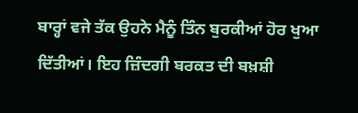ਬਾਰ੍ਹਾਂ ਵਜੇ ਤੱਕ ਉਹਨੇ ਮੈਨੂੰ ਤਿੰਨ ਬੁਰਕੀਆਂ ਹੋਰ ਖੁਆ ਦਿੱਤੀਆਂ। ਇਹ ਜ਼ਿੰਦਗੀ ਬਰਕਤ ਦੀ ਬਖ਼ਸ਼ੀ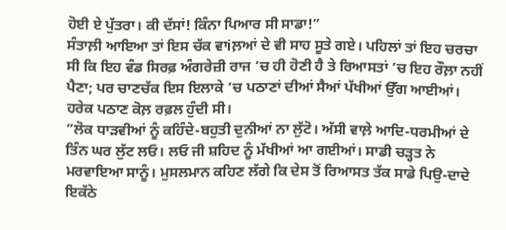ਹੋਈ ਏ ਪੁੱਤਰਾ। ਕੀ ਦੱਸਾਂ! ਕਿੰਨਾ ਪਿਆਰ ਸੀ ਸਾਡਾ!”
ਸੰਤਾਲ਼ੀ ਆਇਆ ਤਾਂ ਇਸ ਚੱਕ ਵਾiਲ਼ਆਂ ਦੇ ਵੀ ਸਾਹ ਸੂਤੇ ਗਏ। ਪਹਿਲਾਂ ਤਾਂ ਇਹ ਚਰਚਾ ਸੀ ਕਿ ਇਹ ਵੰਡ ਸਿਰਫ਼ ਅੰਗਰੇਜ਼ੀ ਰਾਜ ’ਚ ਹੀ ਹੋਣੀ ਹੈ ਤੇ ਰਿਆਸਤਾਂ ’ਚ ਇਹ ਰੌਲ਼ਾ ਨਹੀਂ ਪੈਣਾ; ਪਰ ਚਾਣਚੱਕ ਇਸ ਇਲਾਕੇ ’ਚ ਪਠਾਣਾਂ ਦੀਆਂ ਸੈਆਂ ਪੱਖੀਆਂ ਉੱਗ ਆਈਆਂ। ਹਰੇਕ ਪਠਾਣ ਕੋਲ਼ ਰਫ਼ਲ ਹੁੰਦੀ ਸੀ।
“ਲੋਕ ਧਾੜਵੀਆਂ ਨੂੰ ਕਹਿੰਦੇ-ਬਹੁਤੀ ਦੁਨੀਆਂ ਨਾ ਲੁੱਟੋ। ਅੱਸੀ ਵਾਲ਼ੇ ਆਦਿ-ਧਰਮੀਆਂ ਦੇ ਤਿੰਨ ਘਰ ਲੁੱਟ ਲਓ। ਲਓ ਜੀ ਸ਼ਹਿਦ ਨੂੰ ਮੱਖੀਆਂ ਆ ਗਈਆਂ। ਸਾਡੀ ਚੜ੍ਹਤ ਨੇ ਮਰਵਾਇਆ ਸਾਨੂੰ। ਮੁਸਲਮਾਨ ਕਹਿਣ ਲੱਗੇ ਕਿ ਦੇਸ ਤੋਂ ਰਿਆਸਤ ਤੱਕ ਸਾਡੇ ਪਿਉ-ਦਾਦੇ ਇਕੱਠੇ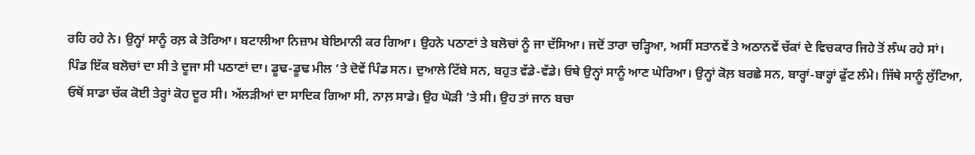ਰਹਿ ਰਹੇ ਨੇ। ਉਨ੍ਹਾਂ ਸਾਨੂੰ ਰਲ਼ ਕੇ ਤੋਰਿਆ। ਬਟਾਲੀਆ ਨਿਜ਼ਾਮ ਬੇਇਮਾਨੀ ਕਰ ਗਿਆ। ਉਹਨੇ ਪਠਾਣਾਂ ਤੇ ਬਲੋਚਾਂ ਨੂੰ ਜਾ ਦੱਸਿਆ। ਜਦੋਂ ਤਾਰਾ ਚੜ੍ਹਿਆ, ਅਸੀਂ ਸਤਾਨਵੇਂ ਤੇ ਅਠਾਨਵੇਂ ਚੱਕਾਂ ਦੇ ਵਿਚਕਾਰ ਜਿਹੇ ਤੋਂ ਲੰਘ ਰਹੇ ਸਾਂ। ਪਿੰਡ ਇੱਕ ਬਲੋਚਾਂ ਦਾ ਸੀ ਤੇ ਦੂਜਾ ਸੀ ਪਠਾਣਾਂ ਦਾ। ਡੂਢ-ਡੂਢ ਮੀਲ ’ਤੇ ਦੋਵੇਂ ਪਿੰਡ ਸਨ। ਦੁਆਲੇ ਟਿੱਬੇ ਸਨ, ਬਹੁਤ ਵੱਡੇ-ਵੱਡੇ। ਓਥੇ ਉਨ੍ਹਾਂ ਸਾਨੂੰ ਆਣ ਘੇਰਿਆ। ਉਨ੍ਹਾਂ ਕੋਲ਼ ਬਰਛੇ ਸਨ, ਬਾਰ੍ਹਾਂ-ਬਾਰ੍ਹਾਂ ਫੁੱਟ ਲੰਮੇ। ਜਿੱਥੇ ਸਾਨੂੰ ਲੁੱਟਿਆ, ਓਥੋਂ ਸਾਡਾ ਚੱਕ ਕੋਈ ਤੇਰ੍ਹਾਂ ਕੋਹ ਦੂਰ ਸੀ। ਅੱਲੜੀਆਂ ਦਾ ਸਾਦਿਕ ਗਿਆ ਸੀ, ਨਾਲ਼ ਸਾਡੇ। ਉਹ ਘੋੜੀ ’ਤੇ ਸੀ। ਉਹ ਤਾਂ ਜਾਨ ਬਚਾ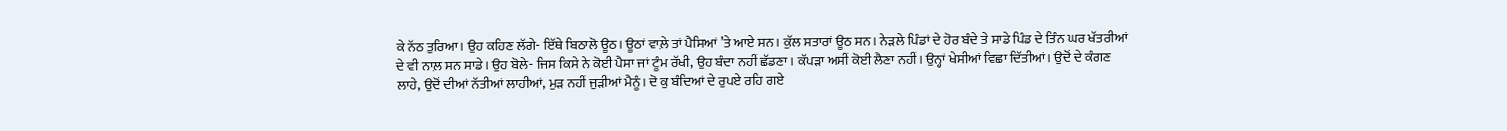ਕੇ ਨੱਠ ਤੁਰਿਆ। ਉਹ ਕਹਿਣ ਲੱਗੇ- ਇੱਥੇ ਬਿਠਾਲੋ ਊਠ। ਊਠਾਂ ਵਾਲ਼ੇ ਤਾਂ ਪੈਸਿਆਂ ’ਤੇ ਆਏ ਸਨ। ਕੁੱਲ ਸਤਾਰਾਂ ਊਠ ਸਨ। ਨੇੜਲੇ ਪਿੰਡਾਂ ਦੇ ਹੋਰ ਬੰਦੇ ਤੇ ਸਾਡੇ ਪਿੰਡ ਦੇ ਤਿੰਨ ਘਰ ਖੱਤਰੀਆਂ ਦੇ ਵੀ ਨਾਲ਼ ਸਨ ਸਾਡੇ। ਉਹ ਬੋਲੇ- ਜਿਸ ਕਿਸੇ ਨੇ ਕੋਈ ਪੈਸਾ ਜਾਂ ਟੂੰਮ ਰੱਖੀ, ਉਹ ਬੰਦਾ ਨਹੀਂ ਛੱਡਣਾ। ਕੱਪੜਾ ਅਸੀਂ ਕੋਈ ਲੈਣਾ ਨਹੀਂ। ਉਨ੍ਹਾਂ ਖੇਸੀਆਂ ਵਿਛਾ ਦਿੱਤੀਆਂ। ਉਦੋਂ ਦੇ ਕੰਗਣ ਲਾਹੇ, ਉਦੋਂ ਦੀਆਂ ਨੱਤੀਆਂ ਲਾਹੀਆਂ, ਮੁੜ ਨਹੀਂ ਜੁੜੀਆਂ ਮੈਨੂੰ। ਦੋ ਕੁ ਬੰਦਿਆਂ ਦੇ ਰੁਪਏ ਰਹਿ ਗਏ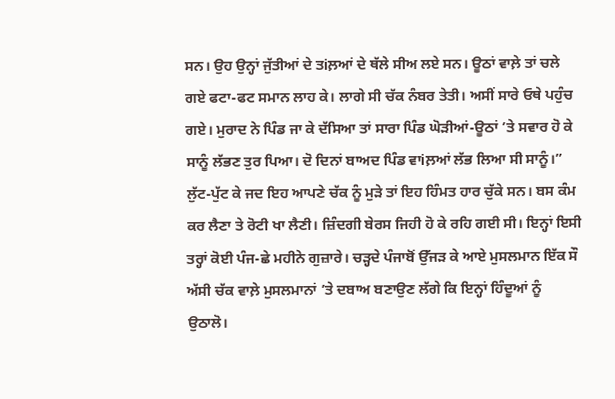ਸਨ। ਉਹ ਉਨ੍ਹਾਂ ਜੁੱਤੀਆਂ ਦੇ ਤiਲ਼ਆਂ ਦੇ ਥੱਲੇ ਸੀਅ ਲਏ ਸਨ। ਊਠਾਂ ਵਾਲ਼ੇ ਤਾਂ ਚਲੇ ਗਏ ਫਟਾ-ਫਟ ਸਮਾਨ ਲਾਹ ਕੇ। ਲਾਗੇ ਸੀ ਚੱਕ ਨੰਬਰ ਤੇਤੀ। ਅਸੀਂ ਸਾਰੇ ਓਥੇ ਪਹੁੰਚ ਗਏ। ਮੁਰਾਦ ਨੇ ਪਿੰਡ ਜਾ ਕੇ ਦੱਸਿਆ ਤਾਂ ਸਾਰਾ ਪਿੰਡ ਘੋੜੀਆਂ-ਊਠਾਂ ’ਤੇ ਸਵਾਰ ਹੋ ਕੇ ਸਾਨੂੰ ਲੱਭਣ ਤੁਰ ਪਿਆ। ਦੋ ਦਿਨਾਂ ਬਾਅਦ ਪਿੰਡ ਵਾiਲ਼ਆਂ ਲੱਭ ਲਿਆ ਸੀ ਸਾਨੂੰ।”
ਲੁੱਟ-ਪੁੱਟ ਕੇ ਜਦ ਇਹ ਆਪਣੇ ਚੱਕ ਨੂੰ ਮੁੜੇ ਤਾਂ ਇਹ ਹਿੰਮਤ ਹਾਰ ਚੁੱਕੇ ਸਨ। ਬਸ ਕੰਮ ਕਰ ਲੈਣਾ ਤੇ ਰੋਟੀ ਖਾ ਲੈਣੀ। ਜ਼ਿੰਦਗੀ ਬੇਰਸ ਜਿਹੀ ਹੋ ਕੇ ਰਹਿ ਗਈ ਸੀ। ਇਨ੍ਹਾਂ ਇਸੀ ਤਰ੍ਹਾਂ ਕੋਈ ਪੰਜ-ਛੇ ਮਹੀਨੇ ਗੁਜ਼ਾਰੇ। ਚੜ੍ਹਦੇ ਪੰਜਾਬੋਂ ਉੱਜੜ ਕੇ ਆਏ ਮੁਸਲਮਾਨ ਇੱਕ ਸੌ ਅੱਸੀ ਚੱਕ ਵਾਲ਼ੇ ਮੁਸਲਮਾਨਾਂ ’ਤੇ ਦਬਾਅ ਬਣਾਉਣ ਲੱਗੇ ਕਿ ਇਨ੍ਹਾਂ ਹਿੰਦੂਆਂ ਨੂੰ ਉਠਾਲੋ।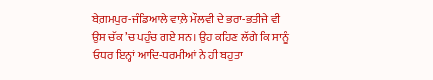ਬੇਗ਼ਮਪੁਰ-ਜੰਡਿਆਲੇ ਵਾਲ਼ੇ ਮੌਲਵੀ ਦੇ ਭਰਾ-ਭਤੀਜੇ ਵੀ ਉਸ ਚੱਕ ’ਚ ਪਹੁੰਚ ਗਏ ਸਨ। ਉਹ ਕਹਿਣ ਲੱਗੇ ਕਿ ਸਾਨੂੰ ਓਧਰ ਇਨ੍ਹਾਂ ਆਦਿ-ਧਰਮੀਆਂ ਨੇ ਹੀ ਬਹੁਤਾ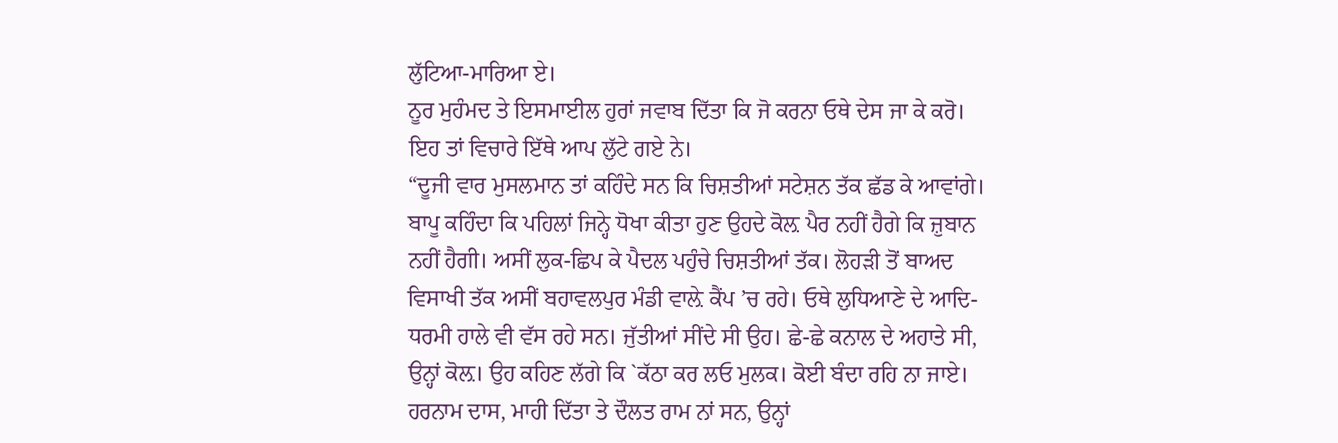ਲੁੱਟਿਆ-ਮਾਰਿਆ ਏ।
ਨੂਰ ਮੁਹੰਮਦ ਤੇ ਇਸਮਾਈਲ ਹੁਰਾਂ ਜਵਾਬ ਦਿੱਤਾ ਕਿ ਜੋ ਕਰਨਾ ਓਥੇ ਦੇਸ ਜਾ ਕੇ ਕਰੋ। ਇਹ ਤਾਂ ਵਿਚਾਰੇ ਇੱਥੇ ਆਪ ਲੁੱਟੇ ਗਏ ਨੇ।
“ਦੂਜੀ ਵਾਰ ਮੁਸਲਮਾਨ ਤਾਂ ਕਹਿੰਦੇ ਸਨ ਕਿ ਚਿਸ਼ਤੀਆਂ ਸਟੇਸ਼ਨ ਤੱਕ ਛੱਡ ਕੇ ਆਵਾਂਗੇ। ਬਾਪੂ ਕਹਿੰਦਾ ਕਿ ਪਹਿਲਾਂ ਜਿਨ੍ਹੇ ਧੋਖਾ ਕੀਤਾ ਹੁਣ ਉਹਦੇ ਕੋਲ਼ ਪੈਰ ਨਹੀਂ ਹੈਗੇ ਕਿ ਜ਼ੁਬਾਨ ਨਹੀਂ ਹੈਗੀ। ਅਸੀਂ ਲੁਕ-ਛਿਪ ਕੇ ਪੈਦਲ ਪਹੁੰਚੇ ਚਿਸ਼ਤੀਆਂ ਤੱਕ। ਲੋਹੜੀ ਤੋਂ ਬਾਅਦ ਵਿਸਾਖੀ ਤੱਕ ਅਸੀਂ ਬਹਾਵਲਪੁਰ ਮੰਡੀ ਵਾਲ਼ੇ ਕੈਂਪ ’ਚ ਰਹੇ। ਓਥੇ ਲੁਧਿਆਣੇ ਦੇ ਆਦਿ-ਧਰਮੀ ਹਾਲੇ ਵੀ ਵੱਸ ਰਹੇ ਸਨ। ਜੁੱਤੀਆਂ ਸੀਂਦੇ ਸੀ ਉਹ। ਛੇ-ਛੇ ਕਨਾਲ ਦੇ ਅਹਾਤੇ ਸੀ, ਉਨ੍ਹਾਂ ਕੋਲ਼। ਉਹ ਕਹਿਣ ਲੱਗੇ ਕਿ `ਕੱਠਾ ਕਰ ਲਓ ਮੁਲਕ। ਕੋਈ ਬੰਦਾ ਰਹਿ ਨਾ ਜਾਏ। ਹਰਨਾਮ ਦਾਸ, ਮਾਹੀ ਦਿੱਤਾ ਤੇ ਦੌਲਤ ਰਾਮ ਨਾਂ ਸਨ, ਉਨ੍ਹਾਂ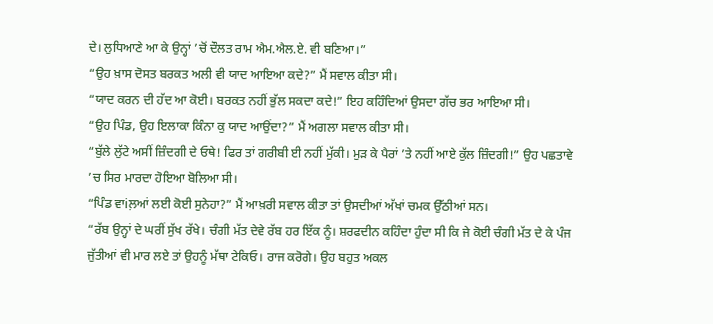ਦੇ। ਲੁਧਿਆਣੇ ਆ ਕੇ ਉਨ੍ਹਾਂ ’ਚੋਂ ਦੌਲਤ ਰਾਮ ਐਮ.ਐਲ.ਏ. ਵੀ ਬਣਿਆ।”
“ਉਹ ਖ਼ਾਸ ਦੋਸਤ ਬਰਕਤ ਅਲੀ ਵੀ ਯਾਦ ਆਇਆ ਕਦੇ?” ਮੈਂ ਸਵਾਲ ਕੀਤਾ ਸੀ।
“ਯਾਦ ਕਰਨ ਦੀ ਹੱਦ ਆ ਕੋਈ। ਬਰਕਤ ਨਹੀਂ ਭੁੱਲ ਸਕਦਾ ਕਦੇ!” ਇਹ ਕਹਿੰਦਿਆਂ ਉਸਦਾ ਗੱਚ ਭਰ ਆਇਆ ਸੀ।
“ਉਹ ਪਿੰਡ, ਉਹ ਇਲਾਕਾ ਕਿੰਨਾ ਕੁ ਯਾਦ ਆਉਂਦਾ?” ਮੈਂ ਅਗਲਾ ਸਵਾਲ ਕੀਤਾ ਸੀ।
“ਬੁੱਲੇ ਲੁੱਟੇ ਅਸੀਂ ਜ਼ਿੰਦਗੀ ਦੇ ਓਥੇ! ਫਿਰ ਤਾਂ ਗਰੀਬੀ ਈ ਨਹੀਂ ਮੁੱਕੀ। ਮੁੜ ਕੇ ਪੈਰਾਂ ’ਤੇ ਨਹੀਂ ਆਏ ਕੁੱਲ ਜ਼ਿੰਦਗੀ!” ਉਹ ਪਛਤਾਵੇ ’ਚ ਸਿਰ ਮਾਰਦਾ ਹੋਇਆ ਬੋਲਿਆ ਸੀ।
“ਪਿੰਡ ਵਾiਲ਼ਆਂ ਲਈ ਕੋਈ ਸੁਨੇਹਾ?” ਮੈਂ ਆਖ਼ਰੀ ਸਵਾਲ ਕੀਤਾ ਤਾਂ ਉਸਦੀਆਂ ਅੱਖਾਂ ਚਮਕ ਉੱਠੀਆਂ ਸਨ।
“ਰੱਬ ਉਨ੍ਹਾਂ ਦੇ ਘਰੀਂ ਸੁੱਖ ਰੱਖੇ। ਚੰਗੀ ਮੱਤ ਦੇਵੇ ਰੱਬ ਹਰ ਇੱਕ ਨੂੰ। ਸ਼ਰਫਦੀਨ ਕਹਿੰਦਾ ਹੁੰਦਾ ਸੀ ਕਿ ਜੇ ਕੋਈ ਚੰਗੀ ਮੱਤ ਦੇ ਕੇ ਪੰਜ ਜੁੱਤੀਆਂ ਵੀ ਮਾਰ ਲਏ ਤਾਂ ਉਹਨੂੰ ਮੱਥਾ ਟੇਕਿਓ। ਰਾਜ ਕਰੋਗੇ। ਉਹ ਬਹੁਤ ਅਕਲ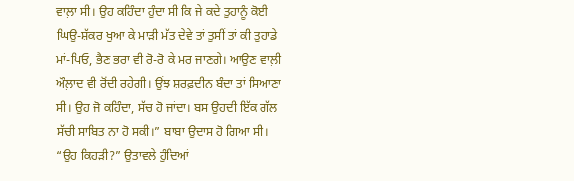ਵਾਲ਼ਾ ਸੀ। ਉਹ ਕਹਿੰਦਾ ਹੁੰਦਾ ਸੀ ਕਿ ਜੇ ਕਦੇ ਤੁਹਾਨੂੰ ਕੋਈ ਘਿਉ-ਸ਼ੱਕਰ ਖੁਆ ਕੇ ਮਾੜੀ ਮੱਤ ਦੇਵੇ ਤਾਂ ਤੁਸੀਂ ਤਾਂ ਕੀ ਤੁਹਾਡੇ ਮਾਂ-ਪਿਓ, ਭੈਣ ਭਰਾ ਵੀ ਰੋ-ਰੋ ਕੇ ਮਰ ਜਾਣਗੇ। ਆਉਣ ਵਾਲ਼ੀ ਔਲ਼ਾਦ ਵੀ ਰੋਂਦੀ ਰਹੇਗੀ। ਉਂਝ ਸ਼ਰਫ਼ਦੀਨ ਬੰਦਾ ਤਾਂ ਸਿਆਣਾ ਸੀ। ਉਹ ਜੋ ਕਹਿੰਦਾ, ਸੱਚ ਹੋ ਜਾਂਦਾ। ਬਸ ਉਹਦੀ ਇੱਕ ਗੱਲ ਸੱਚੀ ਸਾਬਿਤ ਨਾ ਹੋ ਸਕੀ।” ਬਾਬਾ ਉਦਾਸ ਹੋ ਗਿਆ ਸੀ।
“ਉਹ ਕਿਹੜੀ?” ਉਤਾਵਲੇ ਹੁੰਦਿਆਂ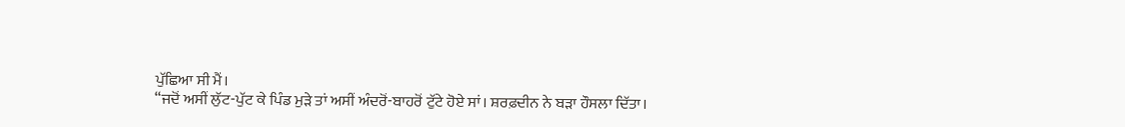ਪੁੱਛਿਆ ਸੀ ਮੈਂ।
“ਜਦੋਂ ਅਸੀਂ ਲੁੱਟ-ਪੁੱਟ ਕੇ ਪਿੰਡ ਮੁੜੇ ਤਾਂ ਅਸੀਂ ਅੰਦਰੋਂ-ਬਾਹਰੋਂ ਟੁੱਟੇ ਹੋਏ ਸਾਂ। ਸ਼ਰਫ਼ਦੀਨ ਨੇ ਬੜਾ ਹੌਸਲਾ ਦਿੱਤਾ।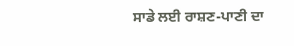ਸਾਡੇ ਲਈ ਰਾਸ਼ਣ-ਪਾਣੀ ਦਾ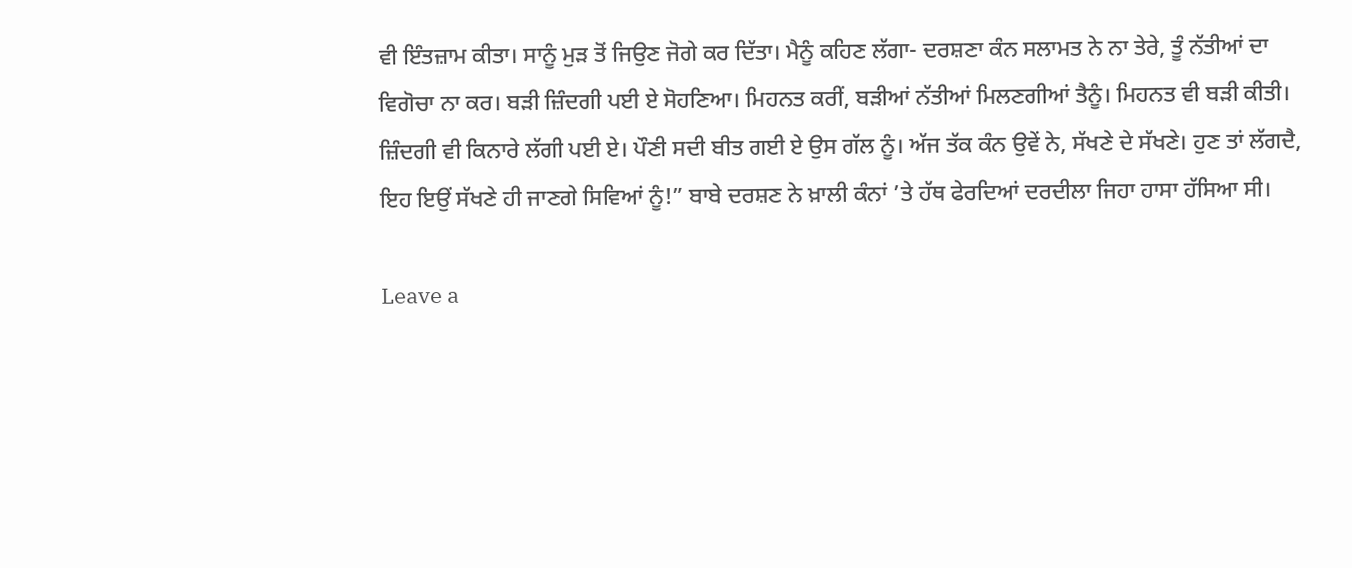ਵੀ ਇੰਤਜ਼ਾਮ ਕੀਤਾ। ਸਾਨੂੰ ਮੁੜ ਤੋਂ ਜਿਉਣ ਜੋਗੇ ਕਰ ਦਿੱਤਾ। ਮੈਨੂੰ ਕਹਿਣ ਲੱਗਾ- ਦਰਸ਼ਣਾ ਕੰਨ ਸਲਾਮਤ ਨੇ ਨਾ ਤੇਰੇ, ਤੂੰ ਨੱਤੀਆਂ ਦਾ ਵਿਗੋਚਾ ਨਾ ਕਰ। ਬੜੀ ਜ਼ਿੰਦਗੀ ਪਈ ਏ ਸੋਹਣਿਆ। ਮਿਹਨਤ ਕਰੀਂ, ਬੜੀਆਂ ਨੱਤੀਆਂ ਮਿਲਣਗੀਆਂ ਤੈਨੂੰ। ਮਿਹਨਤ ਵੀ ਬੜੀ ਕੀਤੀ। ਜ਼ਿੰਦਗੀ ਵੀ ਕਿਨਾਰੇ ਲੱਗੀ ਪਈ ਏ। ਪੌਣੀ ਸਦੀ ਬੀਤ ਗਈ ਏ ਉਸ ਗੱਲ ਨੂੰ। ਅੱਜ ਤੱਕ ਕੰਨ ਉਵੇਂ ਨੇ, ਸੱਖਣੇ ਦੇ ਸੱਖਣੇ। ਹੁਣ ਤਾਂ ਲੱਗਦੈ, ਇਹ ਇਉਂ ਸੱਖਣੇ ਹੀ ਜਾਣਗੇ ਸਿਵਿਆਂ ਨੂੰ!” ਬਾਬੇ ਦਰਸ਼ਣ ਨੇ ਖ਼ਾਲੀ ਕੰਨਾਂ ’ਤੇ ਹੱਥ ਫੇਰਦਿਆਂ ਦਰਦੀਲਾ ਜਿਹਾ ਹਾਸਾ ਹੱਸਿਆ ਸੀ।

Leave a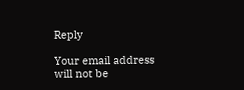Reply

Your email address will not be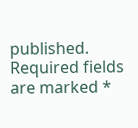published. Required fields are marked *